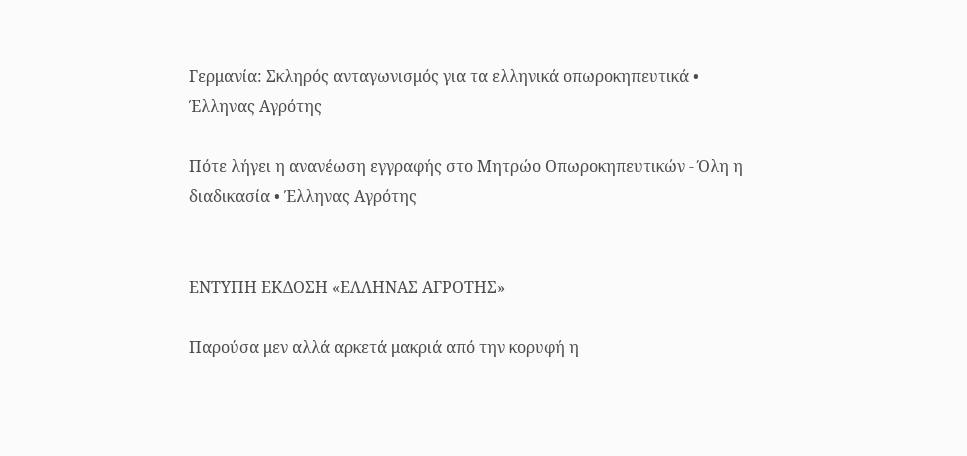Γερμανία: Σκληρός ανταγωνισμός για τα ελληνικά οπωροκηπευτικά • Έλληνας Αγρότης

Πότε λήγει η ανανέωση εγγραφής στο Μητρώο Οπωροκηπευτικών - Όλη η διαδικασία • Έλληνας Αγρότης


ΕΝΤΥΠΗ ΕΚΔΟΣΗ «ΕΛΛΗΝΑΣ ΑΓΡΟΤΗΣ»

Παρούσα μεν αλλά αρκετά μακριά από την κορυφή η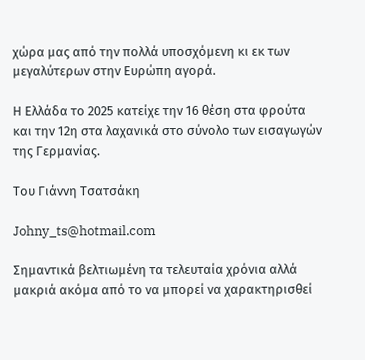χώρα μας από την πολλά υποσχόμενη κι εκ των μεγαλύτερων στην Ευρώπη αγορά.

Η Ελλάδα το 2025 κατείχε την 16 θέση στα φρούτα και την 12η στα λαχανικά στο σύνολο των εισαγωγών της Γερμανίας.

Του Γιάννη Τσατσάκη

Johny_ts@hotmail.com

Σημαντικά βελτιωμένη τα τελευταία χρόνια αλλά μακριά ακόμα από το να μπορεί να χαρακτηρισθεί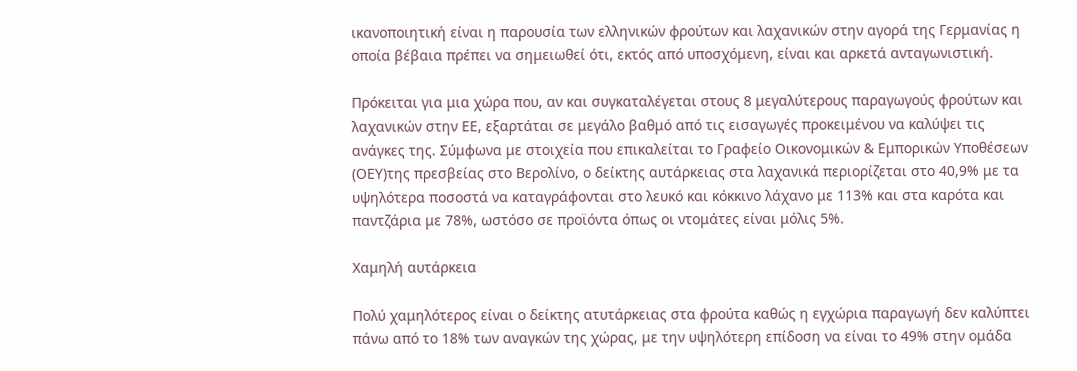ικανοποιητική είναι η παρουσία των ελληνικών φρούτων και λαχανικών στην αγορά της Γερμανίας η οποία βέβαια πρέπει να σημειωθεί ότι, εκτός από υποσχόμενη, είναι και αρκετά ανταγωνιστική.

Πρόκειται για μια χώρα που, αν και συγκαταλέγεται στους 8 μεγαλύτερους παραγωγούς φρούτων και λαχανικών στην ΕΕ, εξαρτάται σε μεγάλο βαθμό από τις εισαγωγές προκειμένου να καλύψει τις ανάγκες της. Σύμφωνα με στοιχεία που επικαλείται το Γραφείο Οικονομικών & Εμπορικών Υποθέσεων (ΟΕΥ)της πρεσβείας στο Βερολίνο, ο δείκτης αυτάρκειας στα λαχανικά περιορίζεται στο 40,9% με τα υψηλότερα ποσοστά να καταγράφονται στο λευκό και κόκκινο λάχανο με 113% και στα καρότα και παντζάρια με 78%, ωστόσο σε προϊόντα όπως οι ντομάτες είναι μόλις 5%.

Χαμηλή αυτάρκεια

Πολύ χαμηλότερος είναι ο δείκτης ατυτάρκειας στα φρούτα καθώς η εγχώρια παραγωγή δεν καλύπτει πάνω από το 18% των αναγκών της χώρας, με την υψηλότερη επίδοση να είναι το 49% στην ομάδα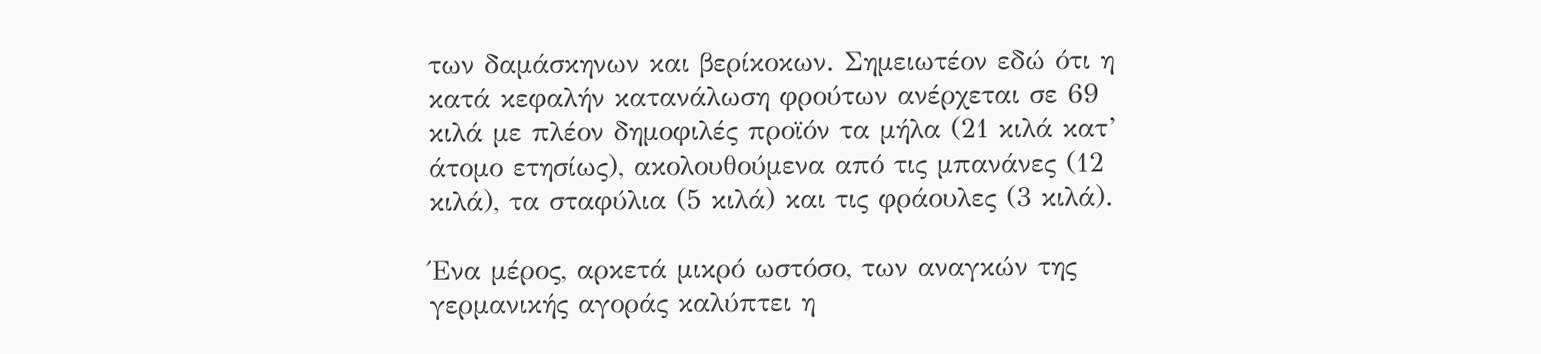των δαμάσκηνων και βερίκοκων. Σημειωτέον εδώ ότι η κατά κεφαλήν κατανάλωση φρούτων ανέρχεται σε 69 κιλά με πλέον δημοφιλές προϊόν τα μήλα (21 κιλά κατ’ άτομο ετησίως), ακολουθούμενα από τις μπανάνες (12 κιλά), τα σταφύλια (5 κιλά) και τις φράουλες (3 κιλά).

Ένα μέρος, αρκετά μικρό ωστόσο, των αναγκών της γερμανικής αγοράς καλύπτει η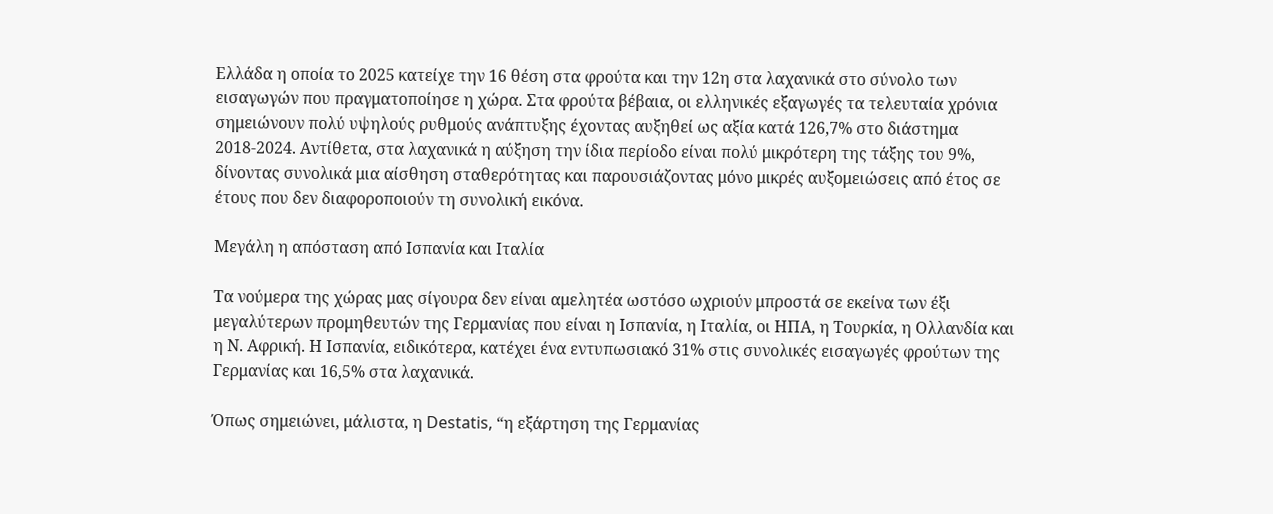Ελλάδα η οποία το 2025 κατείχε την 16 θέση στα φρούτα και την 12η στα λαχανικά στο σύνολο των εισαγωγών που πραγματοποίησε η χώρα. Στα φρούτα βέβαια, οι ελληνικές εξαγωγές τα τελευταία χρόνια σημειώνουν πολύ υψηλούς ρυθμούς ανάπτυξης έχοντας αυξηθεί ως αξία κατά 126,7% στο διάστημα 2018-2024. Αντίθετα, στα λαχανικά η αύξηση την ίδια περίοδο είναι πολύ μικρότερη της τάξης του 9%, δίνοντας συνολικά μια αίσθηση σταθερότητας και παρουσιάζοντας μόνο μικρές αυξομειώσεις από έτος σε έτους που δεν διαφοροποιούν τη συνολική εικόνα.

Μεγάλη η απόσταση από Ισπανία και Ιταλία

Τα νούμερα της χώρας μας σίγουρα δεν είναι αμελητέα ωστόσο ωχριούν μπροστά σε εκείνα των έξι μεγαλύτερων προμηθευτών της Γερμανίας που είναι η Ισπανία, η Ιταλία, οι ΗΠΑ, η Τουρκία, η Ολλανδία και η Ν. Αφρική. Η Ισπανία, ειδικότερα, κατέχει ένα εντυπωσιακό 31% στις συνολικές εισαγωγές φρούτων της Γερμανίας και 16,5% στα λαχανικά.

Όπως σημειώνει, μάλιστα, η Destatis, “η εξάρτηση της Γερμανίας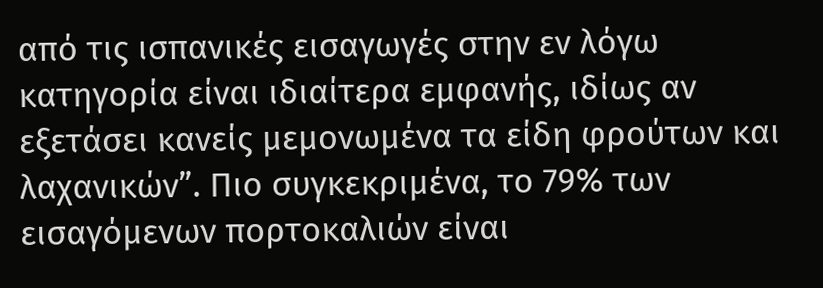από τις ισπανικές εισαγωγές στην εν λόγω κατηγορία είναι ιδιαίτερα εμφανής, ιδίως αν εξετάσει κανείς μεμονωμένα τα είδη φρούτων και λαχανικών”. Πιο συγκεκριμένα, το 79% των εισαγόμενων πορτοκαλιών είναι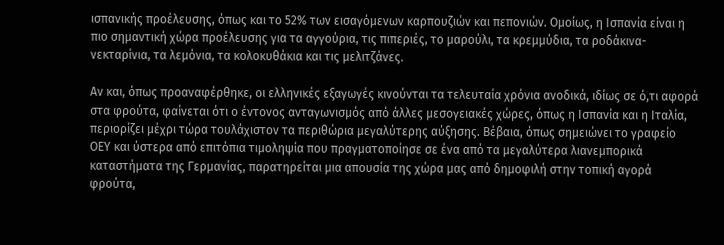ισπανικής προέλευσης, όπως και το 52% των εισαγόμενων καρπουζιών και πεπονιών. Ομοίως, η Ισπανία είναι η πιο σημαντική χώρα προέλευσης για τα αγγούρια, τις πιπεριές, το μαρούλι, τα κρεμμύδια, τα ροδάκινα-νεκταρίνια, τα λεμόνια, τα κολοκυθάκια και τις μελιτζάνες.

Αν και, όπως προαναφέρθηκε, οι ελληνικές εξαγωγές κινούνται τα τελευταία χρόνια ανοδικά, ιδίως σε ό,τι αφορά στα φρούτα, φαίνεται ότι ο έντονος ανταγωνισμός από άλλες μεσογειακές χώρες, όπως η Ισπανία και η Ιταλία, περιορίζει μέχρι τώρα τουλάχιστον τα περιθώρια μεγαλύτερης αύξησης. Βέβαια, όπως σημειώνει το γραφείο ΟΕΥ και ύστερα από επιτόπια τιμοληψία που πραγματοποίησε σε ένα από τα μεγαλύτερα λιανεμπορικά καταστήματα της Γερμανίας, παρατηρείται μια απουσία της χώρα μας από δημοφιλή στην τοπική αγορά φρούτα,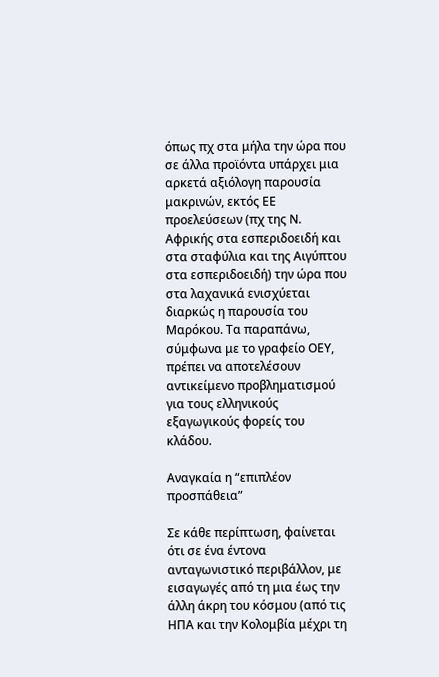όπως πχ στα μήλα την ώρα που σε άλλα προϊόντα υπάρχει μια αρκετά αξιόλογη παρουσία μακρινών, εκτός ΕΕ προελεύσεων (πχ της Ν. Αφρικής στα εσπεριδοειδή και στα σταφύλια και της Αιγύπτου στα εσπεριδοειδή) την ώρα που στα λαχανικά ενισχύεται διαρκώς η παρουσία του Μαρόκου. Τα παραπάνω, σύμφωνα με το γραφείο ΟΕΥ, πρέπει να αποτελέσουν αντικείμενο προβληματισμού για τους ελληνικούς εξαγωγικούς φορείς του κλάδου.

Αναγκαία η “επιπλέον προσπάθεια”

Σε κάθε περίπτωση, φαίνεται ότι σε ένα έντονα ανταγωνιστικό περιβάλλον, με εισαγωγές από τη μια έως την άλλη άκρη του κόσμου (από τις ΗΠΑ και την Κολομβία μέχρι τη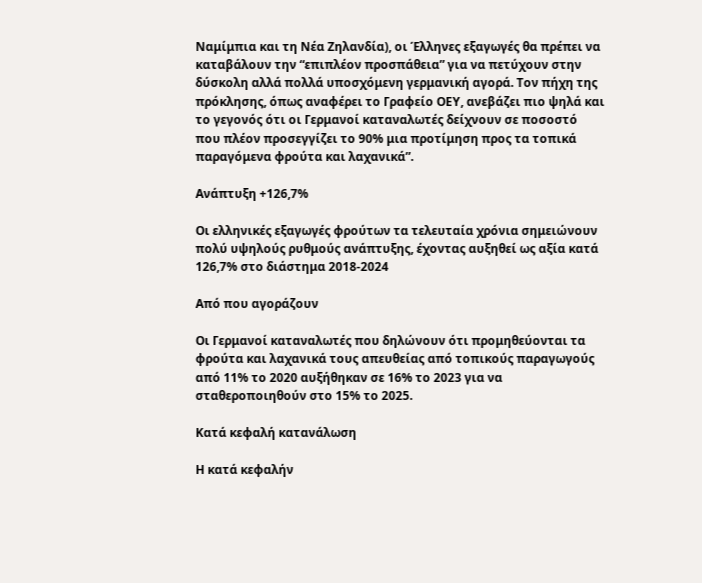Ναμίμπια και τη Νέα Ζηλανδία), οι Έλληνες εξαγωγές θα πρέπει να καταβάλουν την “επιπλέον προσπάθεια” για να πετύχουν στην δύσκολη αλλά πολλά υποσχόμενη γερμανική αγορά. Τον πήχη της πρόκλησης, όπως αναφέρει το Γραφείο ΟΕΥ, ανεβάζει πιο ψηλά και το γεγονός ότι οι Γερμανοί καταναλωτές δείχνουν σε ποσοστό που πλέον προσεγγίζει το 90% μια προτίμηση προς τα τοπικά παραγόμενα φρούτα και λαχανικά”.

Ανάπτυξη +126,7%

Οι ελληνικές εξαγωγές φρούτων τα τελευταία χρόνια σημειώνουν πολύ υψηλούς ρυθμούς ανάπτυξης, έχοντας αυξηθεί ως αξία κατά 126,7% στο διάστημα 2018-2024

Από που αγοράζουν

Οι Γερμανοί καταναλωτές που δηλώνουν ότι προμηθεύονται τα φρούτα και λαχανικά τους απευθείας από τοπικούς παραγωγούς από 11% το 2020 αυξήθηκαν σε 16% το 2023 για να σταθεροποιηθούν στο 15% το 2025.

Κατά κεφαλή κατανάλωση

Η κατά κεφαλήν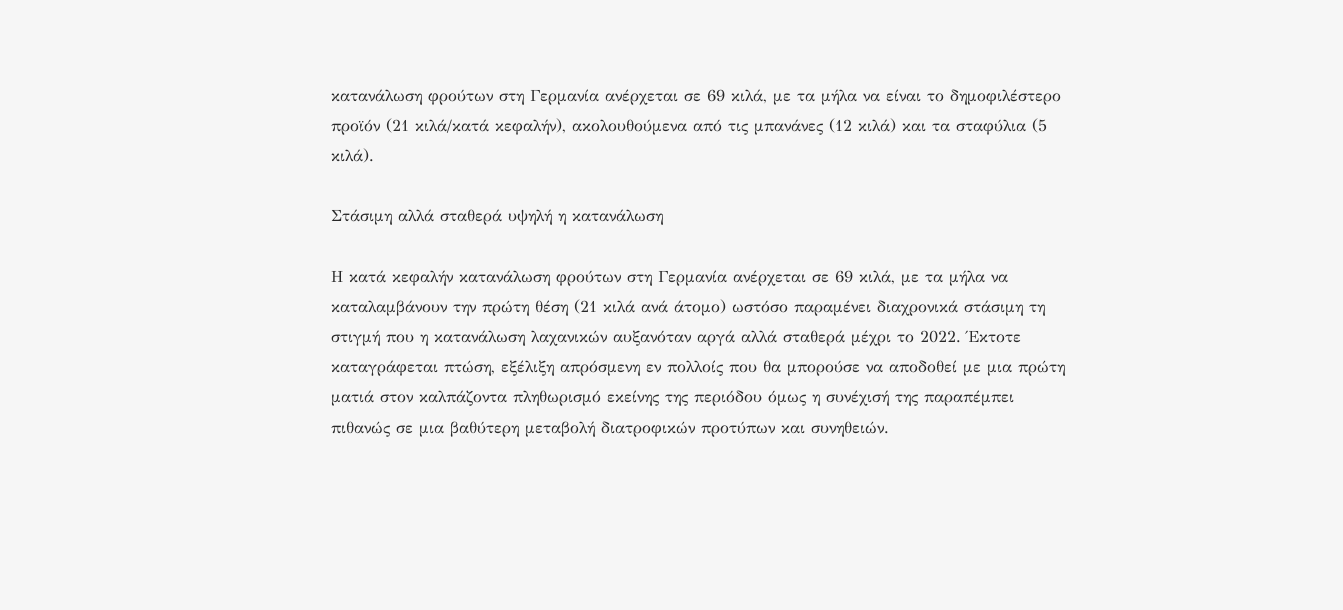κατανάλωση φρούτων στη Γερμανία ανέρχεται σε 69 κιλά, με τα μήλα να είναι το δημοφιλέστερο προϊόν (21 κιλά/κατά κεφαλήν), ακολουθούμενα από τις μπανάνες (12 κιλά) και τα σταφύλια (5 κιλά).

Στάσιμη αλλά σταθερά υψηλή η κατανάλωση

Η κατά κεφαλήν κατανάλωση φρούτων στη Γερμανία ανέρχεται σε 69 κιλά, με τα μήλα να καταλαμβάνουν την πρώτη θέση (21 κιλά ανά άτομο) ωστόσο παραμένει διαχρονικά στάσιμη τη στιγμή που η κατανάλωση λαχανικών αυξανόταν αργά αλλά σταθερά μέχρι το 2022. Έκτοτε καταγράφεται πτώση, εξέλιξη απρόσμενη εν πολλοίς που θα μπορούσε να αποδοθεί με μια πρώτη ματιά στον καλπάζοντα πληθωρισμό εκείνης της περιόδου όμως η συνέχισή της παραπέμπει πιθανώς σε μια βαθύτερη μεταβολή διατροφικών προτύπων και συνηθειών.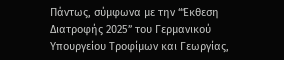Πάντως, σύμφωνα με την “Έκθεση Διατροφής 2025” του Γερμανικού Υπουργείου Τροφίμων και Γεωργίας,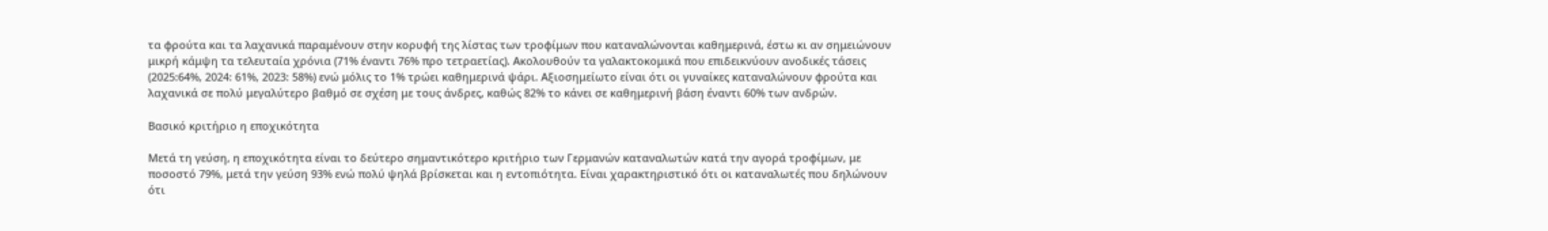τα φρούτα και τα λαχανικά παραμένουν στην κορυφή της λίστας των τροφίμων που καταναλώνονται καθημερινά, έστω κι αν σημειώνουν μικρή κάμψη τα τελευταία χρόνια (71% έναντι 76% προ τετραετίας). Ακολουθούν τα γαλακτοκομικά που επιδεικνύουν ανοδικές τάσεις (2025:64%, 2024: 61%, 2023: 58%) ενώ μόλις το 1% τρώει καθημερινά ψάρι. Αξιοσημείωτο είναι ότι οι γυναίκες καταναλώνουν φρούτα και λαχανικά σε πολύ μεγαλύτερο βαθμό σε σχέση με τους άνδρες, καθώς 82% το κάνει σε καθημερινή βάση έναντι 60% των ανδρών.

Βασικό κριτήριο η εποχικότητα

Μετά τη γεύση, η εποχικότητα είναι το δεύτερο σημαντικότερο κριτήριο των Γερμανών καταναλωτών κατά την αγορά τροφίμων, με ποσοστό 79%, μετά την γεύση 93% ενώ πολύ ψηλά βρίσκεται και η εντοπιότητα. Είναι χαρακτηριστικό ότι οι καταναλωτές που δηλώνουν ότι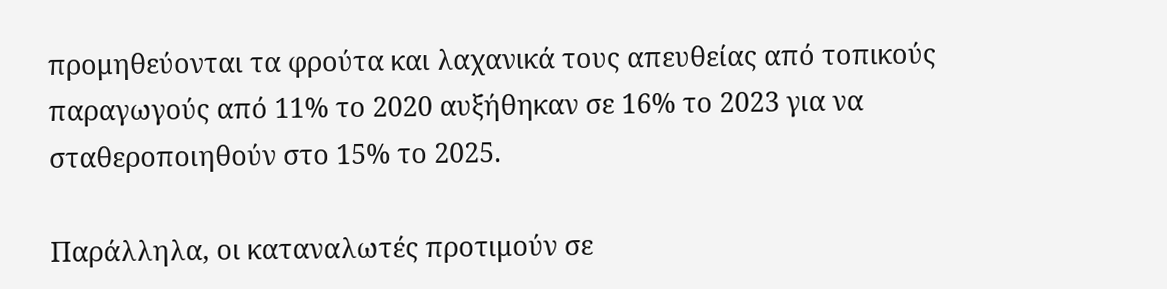προμηθεύονται τα φρούτα και λαχανικά τους απευθείας από τοπικούς παραγωγούς από 11% το 2020 αυξήθηκαν σε 16% το 2023 για να σταθεροποιηθούν στο 15% το 2025.

Παράλληλα, οι καταναλωτές προτιμούν σε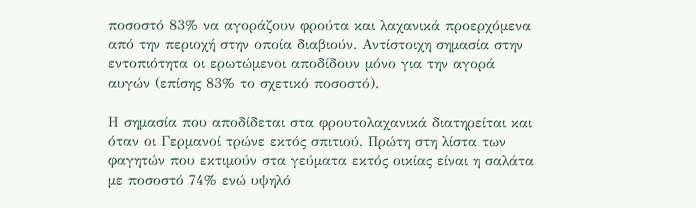ποσοστό 83% να αγοράζουν φρούτα και λαχανικά προερχόμενα από την περιοχή στην οποία διαβιούν. Αντίστοιχη σημασία στην εντοπιότητα οι ερωτώμενοι αποδίδουν μόνο για την αγορά αυγών (επίσης 83% το σχετικό ποσοστό).

Η σημασία που αποδίδεται στα φρουτολαχανικά διατηρείται και όταν οι Γερμανοί τρώνε εκτός σπιτιού. Πρώτη στη λίστα των φαγητών που εκτιμούν στα γεύματα εκτός οικίας είναι η σαλάτα με ποσοστό 74% ενώ υψηλό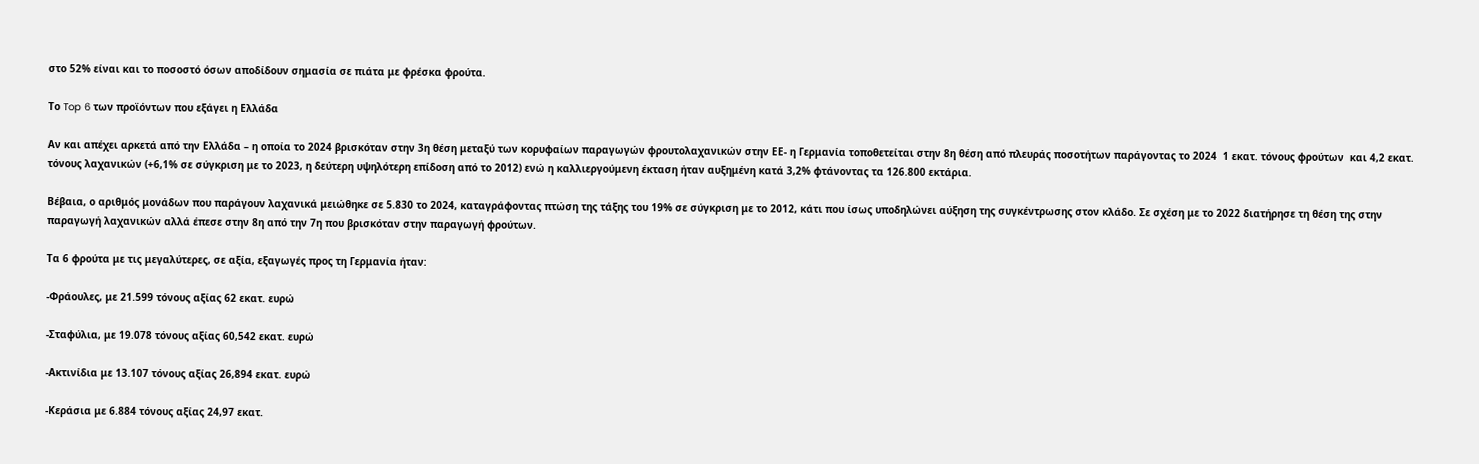στο 52% είναι και το ποσοστό όσων αποδίδουν σημασία σε πιάτα με φρέσκα φρούτα.

Το Top 6 των προϊόντων που εξάγει η Ελλάδα

Αν και απέχει αρκετά από την Ελλάδα – η οποία το 2024 βρισκόταν στην 3η θέση μεταξύ των κορυφαίων παραγωγών φρουτολαχανικών στην ΕΕ- η Γερμανία τοποθετείται στην 8η θέση από πλευράς ποσοτήτων παράγοντας το 2024  1 εκατ. τόνους φρούτων  και 4,2 εκατ. τόνους λαχανικών (+6,1% σε σύγκριση με το 2023, η δεύτερη υψηλότερη επίδοση από το 2012) ενώ η καλλιεργούμενη έκταση ήταν αυξημένη κατά 3,2% φτάνοντας τα 126.800 εκτάρια.

Βέβαια, ο αριθμός μονάδων που παράγουν λαχανικά μειώθηκε σε 5.830 το 2024, καταγράφοντας πτώση της τάξης του 19% σε σύγκριση με το 2012, κάτι που ίσως υποδηλώνει αύξηση της συγκέντρωσης στον κλάδο. Σε σχέση με το 2022 διατήρησε τη θέση της στην παραγωγή λαχανικών αλλά έπεσε στην 8η από την 7η που βρισκόταν στην παραγωγή φρούτων.

Τα 6 φρούτα με τις μεγαλύτερες, σε αξία, εξαγωγές προς τη Γερμανία ήταν:

-Φράουλες, με 21.599 τόνους αξίας 62 εκατ. ευρώ

-Σταφύλια, με 19.078 τόνους αξίας 60,542 εκατ. ευρώ

-Ακτινίδια με 13.107 τόνους αξίας 26,894 εκατ. ευρώ

-Κεράσια με 6.884 τόνους αξίας 24,97 εκατ.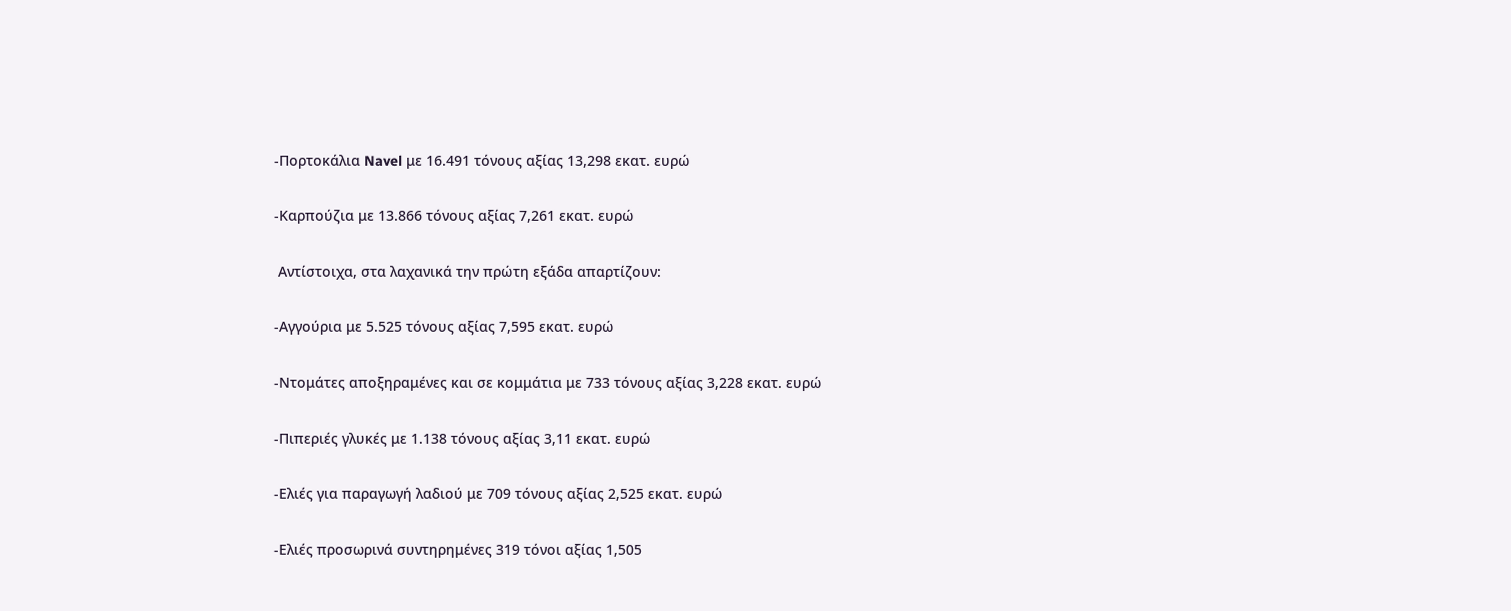-Πορτοκάλια Navel με 16.491 τόνους αξίας 13,298 εκατ. ευρώ

-Καρπούζια με 13.866 τόνους αξίας 7,261 εκατ. ευρώ

 Αντίστοιχα, στα λαχανικά την πρώτη εξάδα απαρτίζουν:

-Αγγούρια με 5.525 τόνους αξίας 7,595 εκατ. ευρώ

-Ντομάτες αποξηραμένες και σε κομμάτια με 733 τόνους αξίας 3,228 εκατ. ευρώ

-Πιπεριές γλυκές με 1.138 τόνους αξίας 3,11 εκατ. ευρώ

-Ελιές για παραγωγή λαδιού με 709 τόνους αξίας 2,525 εκατ. ευρώ

-Ελιές προσωρινά συντηρημένες 319 τόνοι αξίας 1,505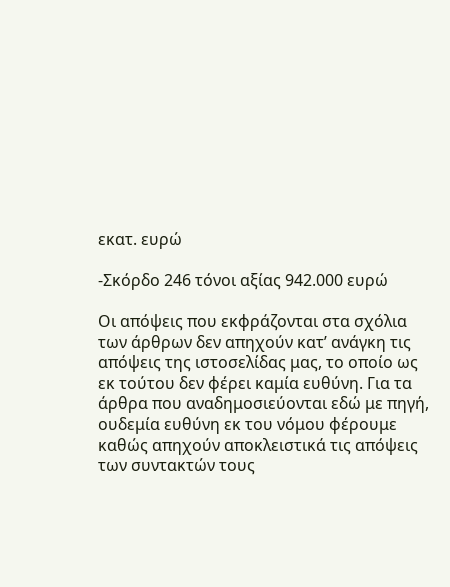εκατ. ευρώ

-Σκόρδο 246 τόνοι αξίας 942.000 ευρώ

Οι απόψεις που εκφράζονται στα σχόλια των άρθρων δεν απηχούν κατ’ ανάγκη τις απόψεις της ιστοσελίδας μας, το οποίο ως εκ τούτου δεν φέρει καμία ευθύνη. Για τα άρθρα που αναδημοσιεύονται εδώ με πηγή, ουδεμία ευθύνη εκ του νόμου φέρουμε καθώς απηχούν αποκλειστικά τις απόψεις των συντακτών τους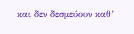και δεν δεσμεύουν καθ’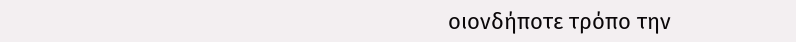οιονδήποτε τρόπο την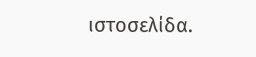ιστοσελίδα.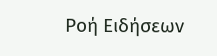Ροή Ειδήσεων